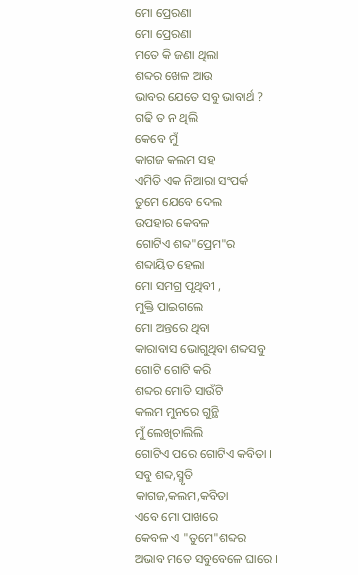ମୋ ପ୍ରେରଣା
ମୋ ପ୍ରେରଣା
ମତେ କି ଜଣା ଥିଲା
ଶବ୍ଦର ଖେଳ ଆଉ
ଭାବର ଯେତେ ସବୁ ଭାବାର୍ଥ ?
ଗଢି ତ ନ ଥିଲି
କେବେ ମୁଁ
କାଗଜ କଲମ ସହ
ଏମିତି ଏକ ନିଆରା ସଂପର୍କ
ତୁମେ ଯେବେ ଦେଲ
ଉପହାର କେବଳ
ଗୋଟିଏ ଶବ୍ଦ"ପ୍ରେମ"ର
ଶବ୍ଦାୟିତ ହେଲା
ମୋ ସମଗ୍ର ପୃଥିବୀ ,
ମୁକ୍ତି ପାଇଗଲେ
ମୋ ଅନ୍ତରେ ଥିବା
କାରାବାସ ଭୋଗୁଥିବା ଶବ୍ଦସବୁ
ଗୋଟି ଗୋଟି କରି
ଶବ୍ଦର ମୋତି ସାଉଁଟି
କଲମ ମୁନରେ ଗୁନ୍ଥି
ମୁଁ ଲେଖିଚାଲିଲି
ଗୋଟିଏ ପରେ ଗୋଟିଏ କବିତା ।
ସବୁ ଶବ୍ଦ,ସ୍ମୃତି
କାଗଜ,କଲମ,କବିତା
ଏବେ ମୋ ପାଖରେ
କେବଳ ଏ "ତୁମେ"ଶବ୍ଦର
ଅଭାବ ମତେ ସବୁବେଳେ ଘାରେ ।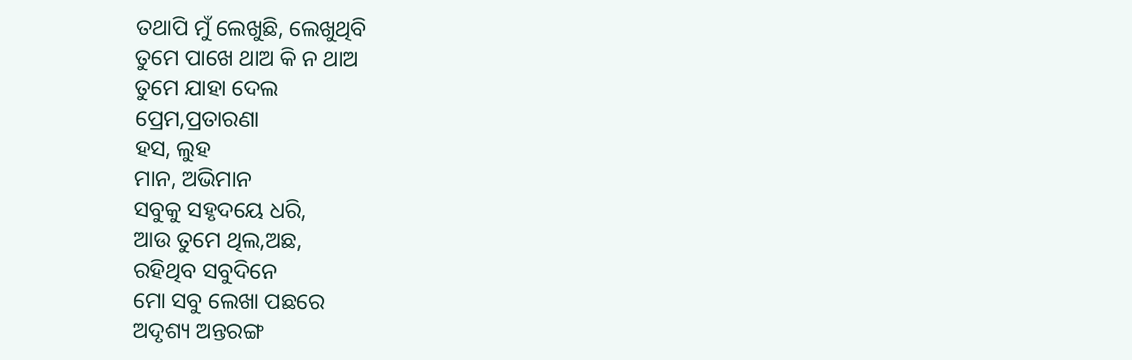ତଥାପି ମୁଁ ଲେଖୁଛି, ଲେଖୁଥିବି
ତୁମେ ପାଖେ ଥାଅ କି ନ ଥାଅ
ତୁମେ ଯାହା ଦେଲ
ପ୍ରେମ,ପ୍ରତାରଣା
ହସ, ଲୁହ
ମାନ, ଅଭିମାନ
ସବୁକୁ ସହୃଦୟେ ଧରି,
ଆଉ ତୁମେ ଥିଲ,ଅଛ,
ରହିଥିବ ସବୁଦିନେ
ମୋ ସବୁ ଲେଖା ପଛରେ
ଅଦୃଶ୍ୟ ଅନ୍ତରଙ୍ଗ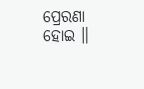ପ୍ରେରଣା ହୋଇ ॥